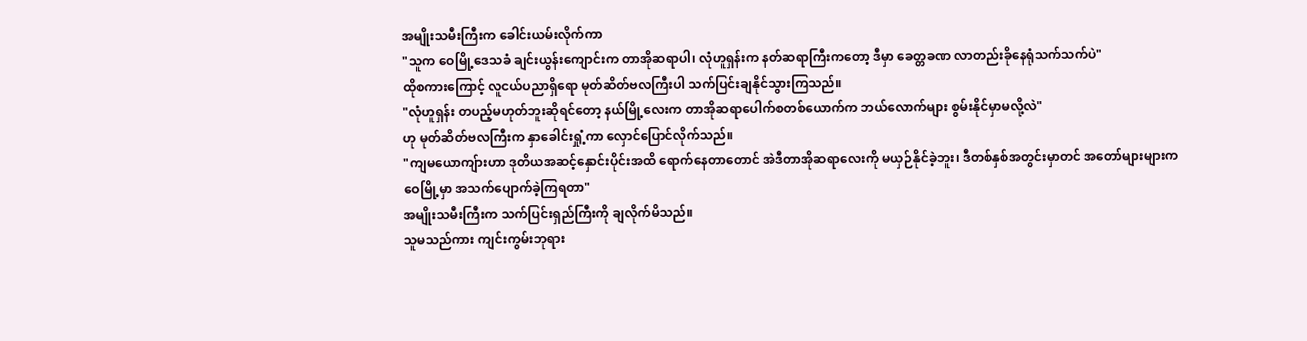အမျိုးသမီးကြီးက ခေါင်းယမ်းလိုက်ကာ
"သူက ဝေမြို့ဒေသခံ ချင်းယွန်းကျောင်းက တာအိုဆရာပါ၊ လုံဟူရှန်းက နတ်ဆရာကြီးကတော့ ဒီမှာ ခေတ္တခဏ လာတည်းခိုနေရုံသက်သက်ပဲ"
ထိုစကားကြောင့် လူငယ်ပညာရှိရော မုတ်ဆိတ်ဗလကြီးပါ သက်ပြင်းချနိုင်သွားကြသည်။
"လုံဟူရှန်း တပည့်မဟုတ်ဘူးဆိုရင်တော့ နယ်မြို့လေးက တာအိုဆရာပေါက်စတစ်ယောက်က ဘယ်လောက်များ စွမ်းနိုင်မှာမလို့လဲ"
ဟု မုတ်ဆိတ်ဗလကြီးက နှာခေါင်းရှုံ့ကာ လှောင်ပြောင်လိုက်သည်။
"ကျမယောကျ်ားဟာ ဒုတိယအဆင့်နှောင်းပိုင်းအထိ ရောက်နေတာတောင် အဲဒီတာအိုဆရာလေးကို မယှဉ်နိုင်ခဲ့ဘူး၊ ဒီတစ်နှစ်အတွင်းမှာတင် အတော်များများက ဝေမြို့မှာ အသက်ပျောက်ခဲ့ကြရတာ"
အမျိုးသမီးကြီးက သက်ပြင်းရှည်ကြီးကို ချလိုက်မိသည်။
သူမသည်ကား ကျင်းကွမ်းဘုရား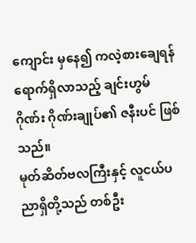ကျောင်း မှနေ၍ ကလဲ့စားချေရန် ရောက်ရှိလာသည့် ချင်းဟွမ်ဂိုဏ်း ဂိုဏ်းချုပ်၏ ဇနီးပင် ဖြစ်သည်။
မုတ်ဆိတ်ဗလကြီးနှင့် လူငယ်ပညာရှိတို့သည် တစ်ဦး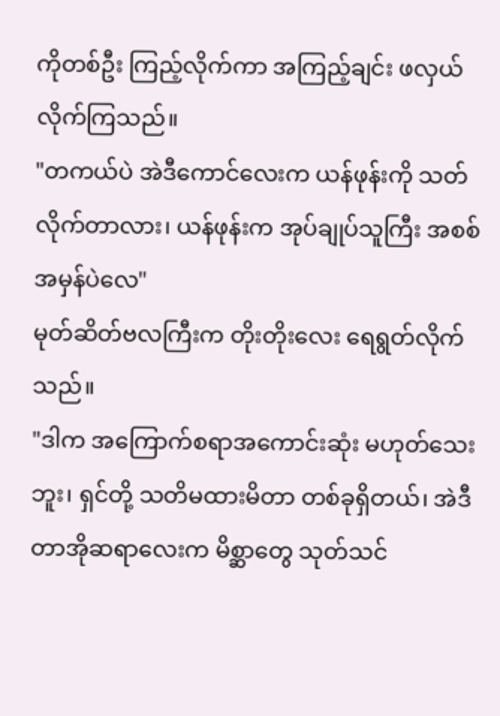ကိုတစ်ဦး ကြည့်လိုက်ကာ အကြည့်ချင်း ဖလှယ်လိုက်ကြသည်။
"တကယ်ပဲ အဲဒီကောင်လေးက ယန်ဖုန်းကို သတ်လိုက်တာလား၊ ယန်ဖုန်းက အုပ်ချုပ်သူကြီး အစစ်အမှန်ပဲလေ"
မုတ်ဆိတ်ဗလကြီးက တိုးတိုးလေး ရေရွတ်လိုက်သည်။
"ဒါက အကြောက်စရာအကောင်းဆုံး မဟုတ်သေးဘူး၊ ရှင်တို့ သတိမထားမိတာ တစ်ခုရှိတယ်၊ အဲဒီတာအိုဆရာလေးက မိစ္ဆာတွေ သုတ်သင်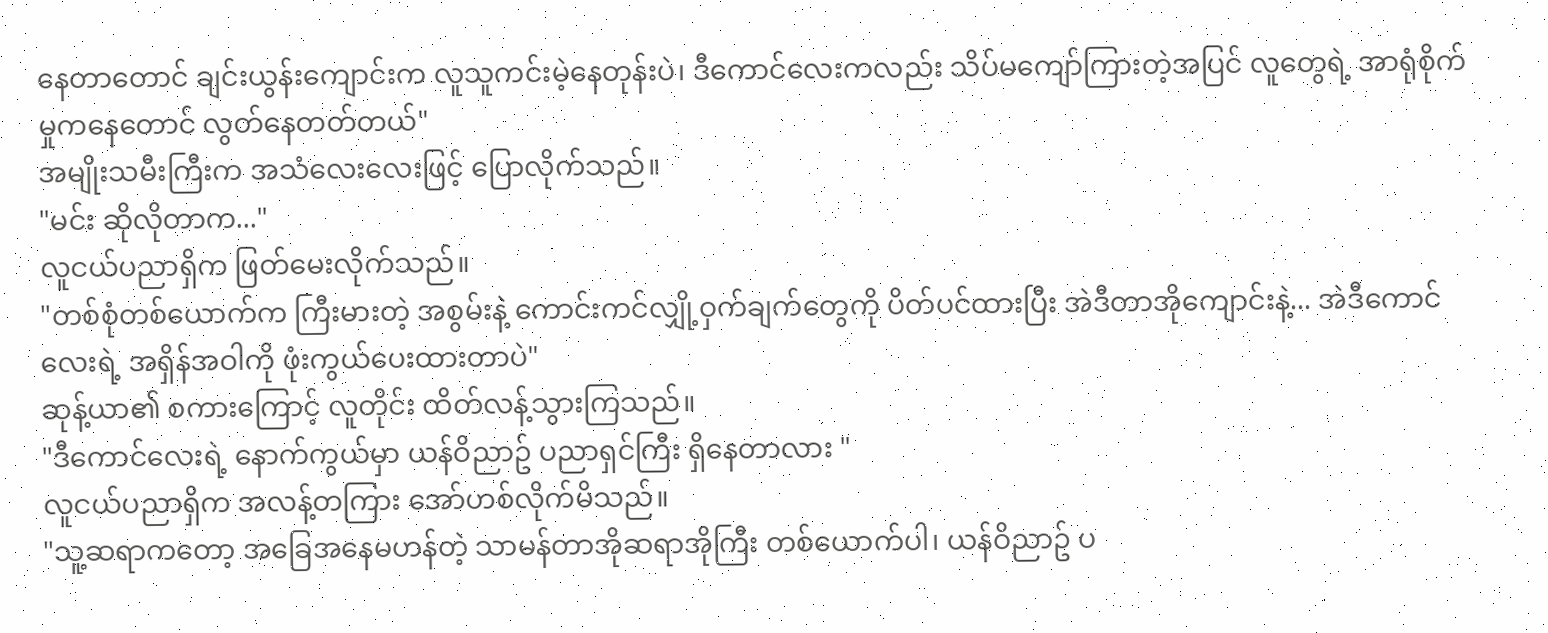နေတာတောင် ချင်းယွန်းကျောင်းက လူသူကင်းမဲ့နေတုန်းပဲ၊ ဒီကောင်လေးကလည်း သိပ်မကျော်ကြားတဲ့အပြင် လူတွေရဲ့ အာရုံစိုက်မှုကနေတောင် လွတ်နေတတ်တယ်"
အမျိုးသမီးကြီးက အသံလေးလေးဖြင့် ပြောလိုက်သည်။
"မင်း ဆိုလိုတာက..."
လူငယ်ပညာရှိက ဖြတ်မေးလိုက်သည်။
"တစ်စုံတစ်ယောက်က ကြီးမားတဲ့ အစွမ်းနဲ့ ကောင်းကင်လျှို့ဝှက်ချက်တွေကို ပိတ်ပင်ထားပြီး အဲဒီတာအိုကျောင်းနဲ့... အဲဒီကောင်လေးရဲ့ အရှိန်အဝါကို ဖုံးကွယ်ပေးထားတာပဲ"
ဆုန့်ယာ၏ စကားကြောင့် လူတိုင်း ထိတ်လန့်သွားကြသည်။
"ဒီကောင်လေးရဲ့ နောက်ကွယ်မှာ ယန်ဝိညာဥ် ပညာရှင်ကြီး ရှိနေတာလား "
လူငယ်ပညာရှိက အလန့်တကြား အော်ဟစ်လိုက်မိသည်။
"သူ့ဆရာကတော့ အခြေအနေမဟန်တဲ့ သာမန်တာအိုဆရာအိုကြီး တစ်ယောက်ပါ၊ ယန်ဝိညာဥ် ပ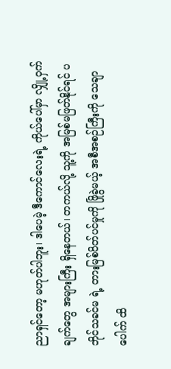ညာရှင်တော့ မဟုတ်ပါဘူး၊ ဒါပေမဲ့ ဒီကောင်လေးရဲ့ ကိုယ်ပေါ်မှာ လျှို့ဝှက်ချက်တွေ အများကြီး ရှိနေတယ်၊ တကယ်လို့ သူ့ကို အမြစ်မဖြတ်နိုင်ရင် ပဘိုင်သခင်မ ရဲ့ တားမြစ်ပိတ်ပင်မှုကို ဖြိုခွဲမယ့် အစီအစဉ်ကြီးကို သေချာပေါက် ထိ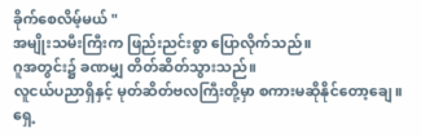ခိုက်စေလိမ့်မယ် "
အမျိုးသမီးကြီးက ဖြည်းညင်းစွာ ပြောလိုက်သည်။
ဂူအတွင်း၌ ခဏမျှ တိတ်ဆိတ်သွားသည်။
လူငယ်ပညာရှိနှင့် မုတ်ဆိတ်ဗလကြီးတို့မှာ စကားမဆိုနိုင်တော့ချေ။
ရှေ့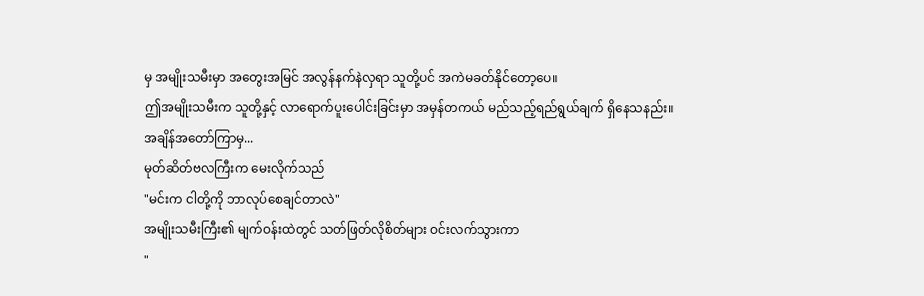မှ အမျိုးသမီးမှာ အတွေးအမြင် အလွန်နက်နဲလှရာ သူတို့ပင် အကဲမခတ်နိုင်တော့ပေ။
ဤအမျိုးသမီးက သူတို့နှင့် လာရောက်ပူးပေါင်းခြင်းမှာ အမှန်တကယ် မည်သည့်ရည်ရွယ်ချက် ရှိနေသနည်း။
အချိန်အတော်ကြာမှ...
မုတ်ဆိတ်ဗလကြီးက မေးလိုက်သည်
"မင်းက ငါတို့ကို ဘာလုပ်စေချင်တာလဲ"
အမျိုးသမီးကြီး၏ မျက်ဝန်းထဲတွင် သတ်ဖြတ်လိုစိတ်များ ဝင်းလက်သွားကာ
"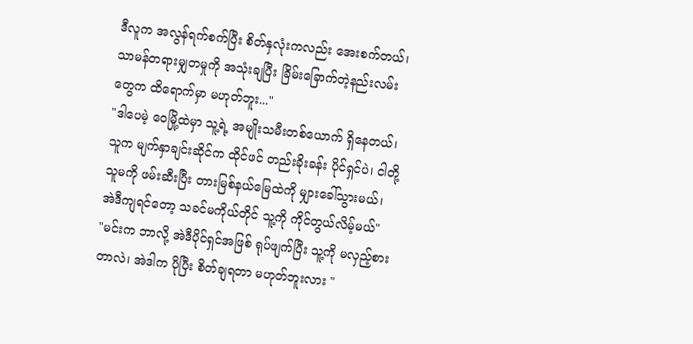ဒီလူက အလွန်ရက်စက်ပြီး စိတ်နှလုံးကလည်း အေးစက်တယ်၊ သာမန်တရားမျှတမှုကို အသုံးချပြီး ခြိမ်းခြောက်တဲ့နည်းလမ်းတွေက ထိရောက်မှာ မဟုတ်ဘူး..."
"ဒါပေမဲ့ ဝေမြို့ထဲမှာ သူ့ရဲ့ အမျိုးသမီးတစ်ယောက် ရှိနေတယ်၊ သူက မျက်နှာချင်းဆိုင်က ထိုင်ဖင် တည်းခိုးခန်း ပိုင်ရှင်ပဲ၊ ငါတို့ သူမကို ဖမ်းဆီးပြီး တားမြစ်နယ်မြေထဲကို မျှားခေါ်သွားမယ်၊ အဲဒီကျရင်တော့ သခင်မကိုယ်တိုင် သူ့ကို ကိုင်တွယ်လိမ့်မယ်"
"မင်းက ဘာလို့ အဲဒီပိုင်ရှင်အဖြစ် ရုပ်ဖျက်ပြီး သူ့ကို မလှည့်စားတာလဲ၊ အဲဒါက ပိုပြီး စိတ်ချရတာ မဟုတ်ဘူးလား "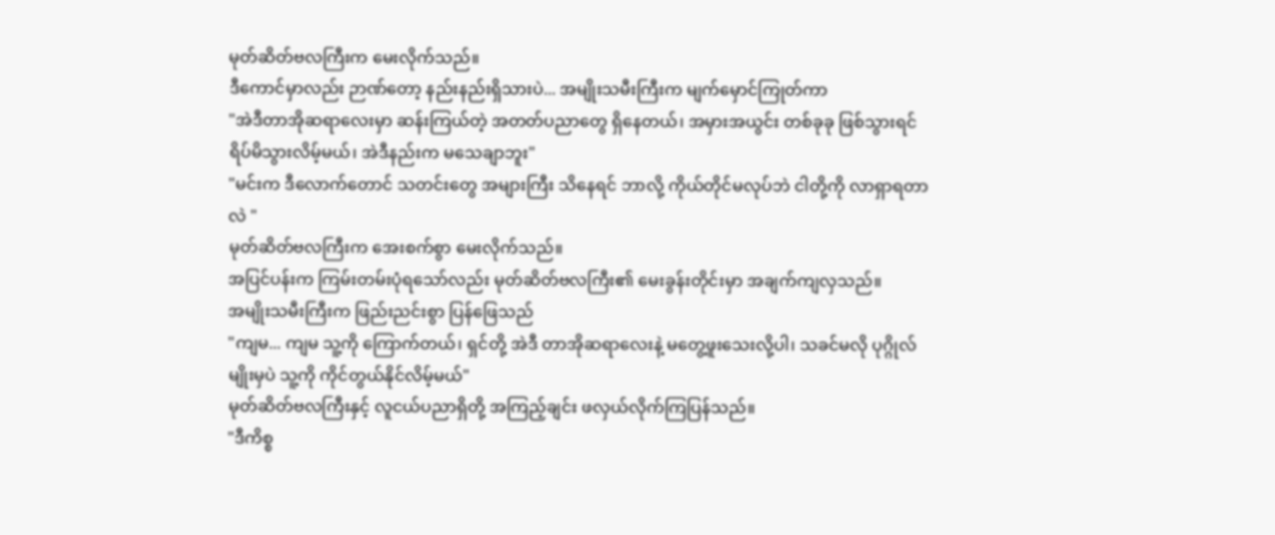မုတ်ဆိတ်ဗလကြီးက မေးလိုက်သည်။
ဒီကောင်မှာလည်း ဉာဏ်တော့ နည်းနည်းရှိသားပဲ... အမျိုးသမီးကြီးက မျက်မှောင်ကြုတ်ကာ
"အဲဒီတာအိုဆရာလေးမှာ ဆန်းကြယ်တဲ့ အတတ်ပညာတွေ ရှိနေတယ်၊ အမှားအယွင်း တစ်ခုခု ဖြစ်သွားရင် ရိပ်မိသွားလိမ့်မယ်၊ အဲဒီနည်းက မသေချာဘူး"
"မင်းက ဒီလောက်တောင် သတင်းတွေ အများကြီး သိနေရင် ဘာလို့ ကိုယ်တိုင်မလုပ်ဘဲ ငါတို့ကို လာရှာရတာလဲ "
မုတ်ဆိတ်ဗလကြီးက အေးစက်စွာ မေးလိုက်သည်။
အပြင်ပန်းက ကြမ်းတမ်းပုံရသော်လည်း မုတ်ဆိတ်ဗလကြီး၏ မေးခွန်းတိုင်းမှာ အချက်ကျလှသည်။
အမျိုးသမီးကြီးက ဖြည်းညင်းစွာ ပြန်ဖြေသည်
"ကျမ... ကျမ သူ့ကို ကြောက်တယ်၊ ရှင်တို့ အဲဒီ တာအိုဆရာလေးနဲ့ မတွေ့ဖူးသေးလို့ပါ၊ သခင်မလို ပုဂ္ဂိုလ်မျိုးမှပဲ သူ့ကို ကိုင်တွယ်နိုင်လိမ့်မယ်"
မုတ်ဆိတ်ဗလကြီးနှင့် လူငယ်ပညာရှိတို့ အကြည့်ချင်း ဖလှယ်လိုက်ကြပြန်သည်။
"ဒီကိစ္စ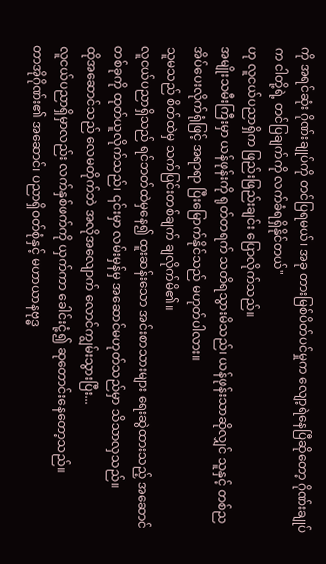ကို အရင်ဆုံး ဂိုဏ်းချုပ်ကို တင်ပြရမယ်၊ အခု တားမြစ်ပိတ်ပင်မှုက လျော့ရဲနေပြီဆိုတော့ ဂိုဏ်းချုပ်က ငါတို့ရဲ့ တင်ပြချက်ကို လက်ခံရရှိနိုင်တယ်"
ဟု လူငယ်ပညာရှိက ဖြည်းဖြည်းချင်း ပြောလိုက်သည်။
အမျိုးသမီးကြီးမှာ ယန်ဖုန်းကို ရုတ်တရက် သတိရသွားမိသည်၊ ယန်ဖုန်းသာဆိုလျှင် သူနှင့် တစ်ညအိပ်ပေးလိုက်ရုံဖြင့် အရာရာ ပြီးမြောက်နိုင်သည် မဟုတ်ပါလား။
သူမသည် စိတ်ထဲမှ သက်ပြင်းတစ်ချက် ချလိုက်မိ၏။
လူငယ်ပညာရှိသည် ရင်ဘတ်ထဲမှနေ၍ ထူးဆန်းသော အင်းစာသားများ ရေးဆွဲထားသည့် အဆောင်တစ်ခုကို ထုတ်ယူလိုက်သည်၊ ၎င်းမှာ လမ်းမှန်မှ အဆောင်မဟုတ်သည်မှာ သိသာလှသည်။
ထိုအဆောင်သည် လေမတိုက်ဘဲ အလိုအလျောက် လောင်ကျွမ်းသွားပြီး...
လူငယ်ပညာရှိမှာလည်း လက်နှစ်ဖက်ကို ယှက်ကာ ခေါင်းငုံ့၍ ဆုတောင်းနေတော့သည်။
တာအိုဂိုဏ်း၏ အဆောင်၊ ပညာရှိဝတ်စုံနှင့် မဟာယာနဗုဒ္ဓ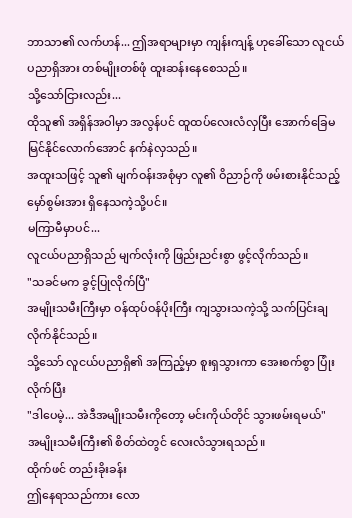ဘာသာ၏ လက်ဟန်... ဤအရာများမှာ ကျန်းကျန့် ဟုခေါ်သော လူငယ်ပညာရှိအား တစ်မျိုးတစ်ဖုံ ထူးဆန်းနေစေသည်။
သို့သော်ငြားလည်း...
ထိုသူ၏ အရှိန်အဝါမှာ အလွန်ပင် ထူထပ်လေးလံလှပြီး အောက်ခြေမမြင်နိုင်လောက်အောင် နက်နဲလှသည်။
အထူးသဖြင့် သူ၏ မျက်ဝန်းအစုံမှာ လူ၏ ဝိညာဉ်ကို ဖမ်းစားနိုင်သည့် မှော်စွမ်းအား ရှိနေသကဲ့သို့ပင်။
မကြာမီမှာပင်...
လူငယ်ပညာရှိသည် မျက်လုံးကို ဖြည်းညင်းစွာ ဖွင့်လိုက်သည်။
"သခင်မက ခွင့်ပြုလိုက်ပြီ"
အမျိုးသမီးကြီးမှာ ဝန်ထုပ်ဝန်ပိုးကြီး ကျသွားသကဲ့သို့ သက်ပြင်းချလိုက်နိုင်သည်။
သို့သော် လူငယ်ပညာရှိ၏ အကြည့်မှာ စူးရှသွားကာ အေးစက်စွာ ပြုံးလိုက်ပြီး
"ဒါပေမဲ့... အဲဒီအမျိုးသမီးကိုတော့ မင်းကိုယ်တိုင် သွားဖမ်းရမယ်"
အမျိုးသမီးကြီး၏ စိတ်ထဲတွင် လေးလံသွားရသည်။
ထိုက်ဖင် တည်းခိုးခန်း
ဤနေရာသည်ကား လော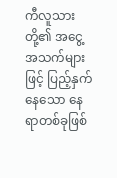ကီလူသားတို့၏ အငွေ့အသက်များဖြင့် ပြည့်နှက်နေသော နေရာတစ်ခုဖြစ်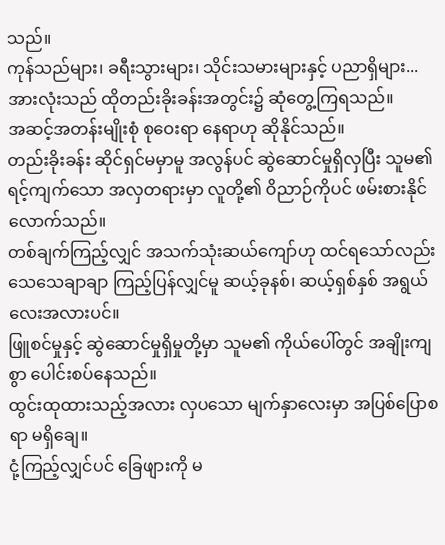သည်။
ကုန်သည်များ၊ ခရီးသွားများ၊ သိုင်းသမားများနှင့် ပညာရှိများ... အားလုံးသည် ထိုတည်းခိုးခန်းအတွင်း၌ ဆုံတွေ့ကြရသည်။
အဆင့်အတန်းမျိုးစုံ စုဝေးရာ နေရာဟု ဆိုနိုင်သည်။
တည်းခိုးခန်း ဆိုင်ရှင်မမှာမူ အလွန်ပင် ဆွဲဆောင်မှုရှိလှပြီး သူမ၏ ရင့်ကျက်သော အလှတရားမှာ လူတို့၏ ဝိညာဉ်ကိုပင် ဖမ်းစားနိုင်လောက်သည်။
တစ်ချက်ကြည့်လျှင် အသက်သုံးဆယ်ကျော်ဟု ထင်ရသော်လည်း သေသေချာချာ ကြည့်ပြန်လျှင်မူ ဆယ့်ခုနစ်၊ ဆယ့်ရှစ်နှစ် အရွယ်လေးအလားပင်။
ဖြူစင်မှုနှင့် ဆွဲဆောင်မှုရှိမှုတို့မှာ သူမ၏ ကိုယ်ပေါ်တွင် အချိုးကျစွာ ပေါင်းစပ်နေသည်။
ထွင်းထုထားသည့်အလား လှပသော မျက်နှာလေးမှာ အပြစ်ပြောစရာ မရှိချေ။
ငုံ့ကြည့်လျှင်ပင် ခြေဖျားကို မ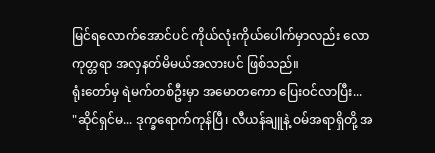မြင်ရလောက်အောင်ပင် ကိုယ်လုံးကိုယ်ပေါက်မှာလည်း လောကုတ္တရာ အလှနတ်မိမယ်အလားပင် ဖြစ်သည်။
ရုံးတော်မှ ရဲမက်တစ်ဦးမှာ အမောတကော ပြေးဝင်လာပြီး...
"ဆိုင်ရှင်မ... ဒုက္ခရောက်ကုန်ပြီ၊ လီယန်ချူနဲ့ ဝမ်အရာရှိတို့ အ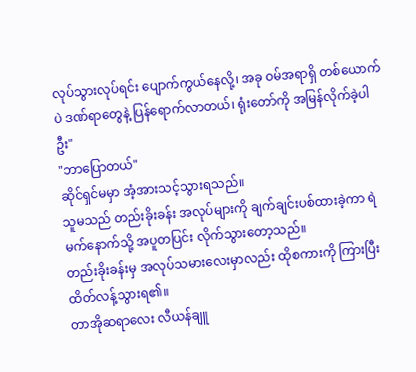လုပ်သွားလုပ်ရင်း ပျောက်ကွယ်နေလို့၊ အခု ဝမ်အရာရှိ တစ်ယောက်ပဲ ဒဏ်ရာတွေနဲ့ ပြန်ရောက်လာတယ်၊ ရုံးတော်ကို အမြန်လိုက်ခဲ့ပါဦး"
"ဘာပြောတယ်"
ဆိုင်ရှင်မမှာ အံ့အားသင့်သွားရသည်။
သူမသည် တည်းခိုးခန်း အလုပ်များကို ချက်ချင်းပစ်ထားခဲ့ကာ ရဲမက်နောက်သို့ အပူတပြင်း လိုက်သွားတော့သည်။
တည်းခိုးခန်းမှ အလုပ်သမားလေးမှာလည်း ထိုစကားကို ကြားပြီး ထိတ်လန့်သွားရ၏။
တာအိုဆရာလေး လီယန်ချူ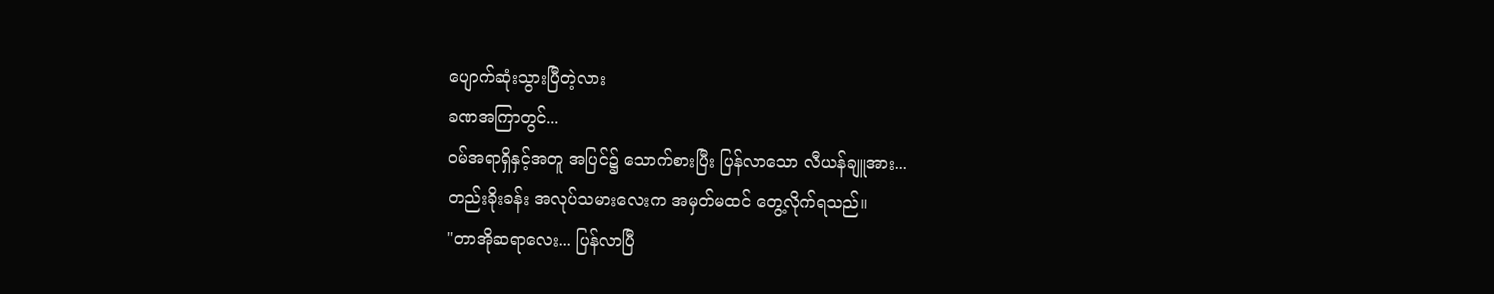ပျောက်ဆုံးသွားပြီတဲ့လား
ခဏအကြာတွင်...
ဝမ်အရာရှိနှင့်အတူ အပြင်၌ သောက်စားပြီး ပြန်လာသော လီယန်ချူအား...
တည်းခိုးခန်း အလုပ်သမားလေးက အမှတ်မထင် တွေ့လိုက်ရသည်။
"တာအိုဆရာလေး... ပြန်လာပြီ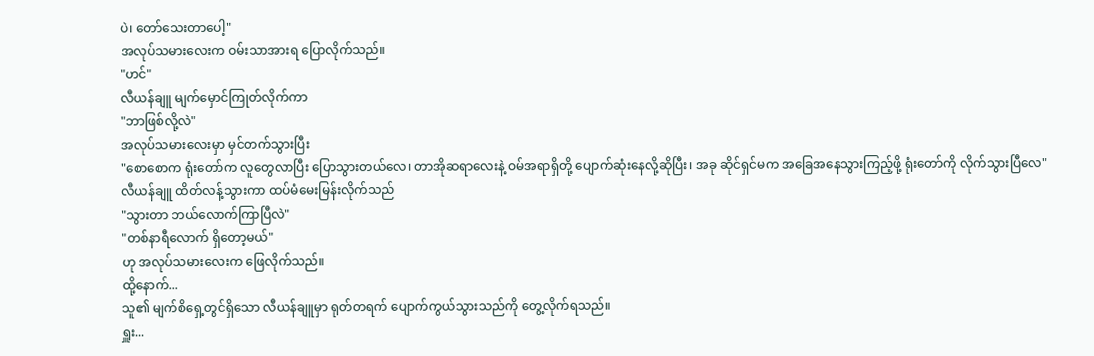ပဲ၊ တော်သေးတာပေါ့"
အလုပ်သမားလေးက ဝမ်းသာအားရ ပြောလိုက်သည်။
"ဟင်"
လီယန်ချူ မျက်မှောင်ကြုတ်လိုက်ကာ
"ဘာဖြစ်လို့လဲ"
အလုပ်သမားလေးမှာ မှင်တက်သွားပြီး
"စောစောက ရုံးတော်က လူတွေလာပြီး ပြောသွားတယ်လေ၊ တာအိုဆရာလေးနဲ့ ဝမ်အရာရှိတို့ ပျောက်ဆုံးနေလို့ဆိုပြီး၊ အခု ဆိုင်ရှင်မက အခြေအနေသွားကြည့်ဖို့ ရုံးတော်ကို လိုက်သွားပြီလေ"
လီယန်ချူ ထိတ်လန့်သွားကာ ထပ်မံမေးမြန်းလိုက်သည်
"သွားတာ ဘယ်လောက်ကြာပြီလဲ"
"တစ်နာရီလောက် ရှိတော့မယ်"
ဟု အလုပ်သမားလေးက ဖြေလိုက်သည်။
ထို့နောက်...
သူ၏ မျက်စိရှေ့တွင်ရှိသော လီယန်ချူမှာ ရုတ်တရက် ပျောက်ကွယ်သွားသည်ကို တွေ့လိုက်ရသည်။
ရှူး...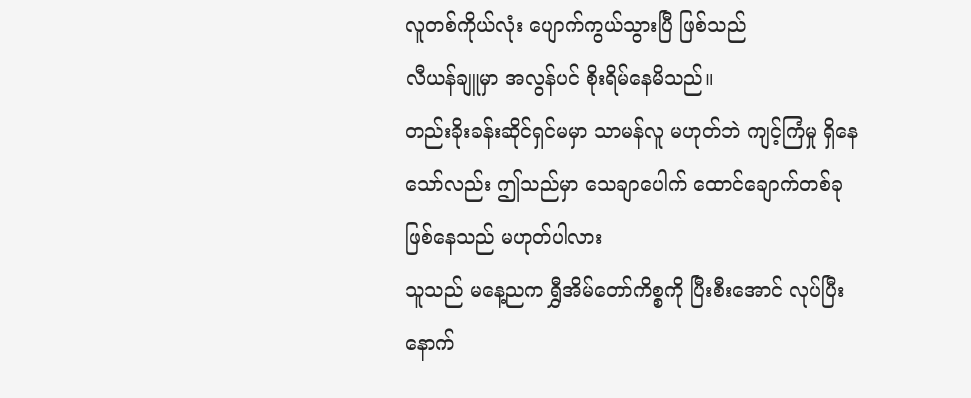လူတစ်ကိုယ်လုံး ပျောက်ကွယ်သွားပြီ ဖြစ်သည်
လီယန်ချူမှာ အလွန်ပင် စိုးရိမ်နေမိသည်။
တည်းခိုးခန်းဆိုင်ရှင်မမှာ သာမန်လူ မဟုတ်ဘဲ ကျင့်ကြံမှု ရှိနေသော်လည်း ဤသည်မှာ သေချာပေါက် ထောင်ချောက်တစ်ခု ဖြစ်နေသည် မဟုတ်ပါလား
သူသည် မနေ့ညက ရွှီအိမ်တော်ကိစ္စကို ပြီးစီးအောင် လုပ်ပြီးနောက်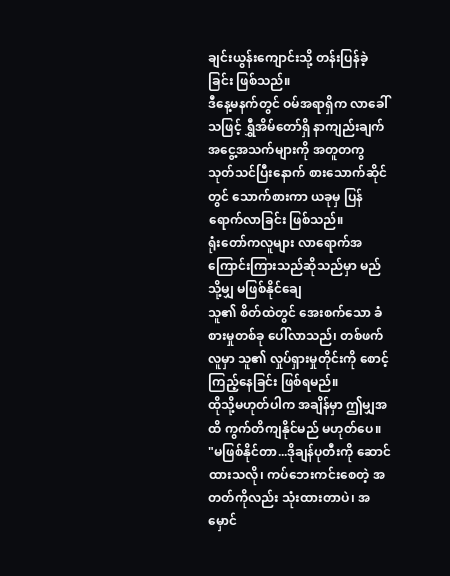ချင်းယွန်းကျောင်းသို့ တန်းပြန်ခဲ့ခြင်း ဖြစ်သည်။
ဒီနေ့မနက်တွင် ဝမ်အရာရှိက လာခေါ်သဖြင့် ရွှီအိမ်တော်ရှိ နာကျည်းချက်အငွေ့အသက်များကို အတူတကွ သုတ်သင်ပြီးနောက် စားသောက်ဆိုင်တွင် သောက်စားကာ ယခုမှ ပြန်ရောက်လာခြင်း ဖြစ်သည်။
ရုံးတော်ကလူများ လာရောက်အကြောင်းကြားသည်ဆိုသည်မှာ မည်သို့မျှ မဖြစ်နိုင်ချေ
သူ၏ စိတ်ထဲတွင် အေးစက်သော ခံစားမှုတစ်ခု ပေါ်လာသည်၊ တစ်ဖက်လူမှာ သူ၏ လှုပ်ရှားမှုတိုင်းကို စောင့်ကြည့်နေခြင်း ဖြစ်ရမည်။
ထိုသို့မဟုတ်ပါက အချိန်မှာ ဤမျှအထိ ကွက်တိကျနိုင်မည် မဟုတ်ပေ။
"မဖြစ်နိုင်တာ...ဒိုချန်ပုတီးကို ဆောင်ထားသလို၊ ကပ်ဘေးကင်းစေတဲ့ အတတ်ကိုလည်း သုံးထားတာပဲ၊ အမှောင်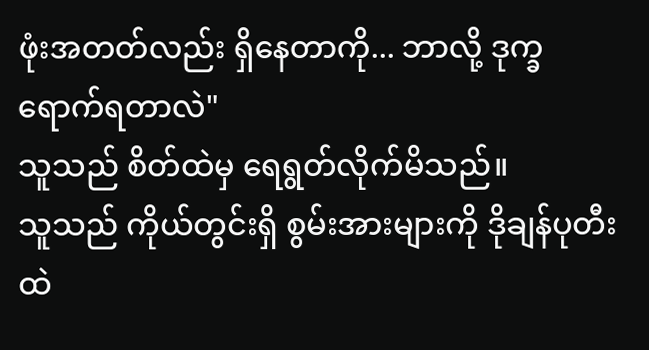ဖုံးအတတ်လည်း ရှိနေတာကို... ဘာလို့ ဒုက္ခရောက်ရတာလဲ"
သူသည် စိတ်ထဲမှ ရေရွတ်လိုက်မိသည်။
သူသည် ကိုယ်တွင်းရှိ စွမ်းအားများကို ဒိုချန်ပုတီး ထဲ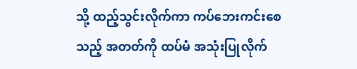သို့ ထည့်သွင်းလိုက်ကာ ကပ်ဘေးကင်းစေသည့် အတတ်ကို ထပ်မံ အသုံးပြုလိုက်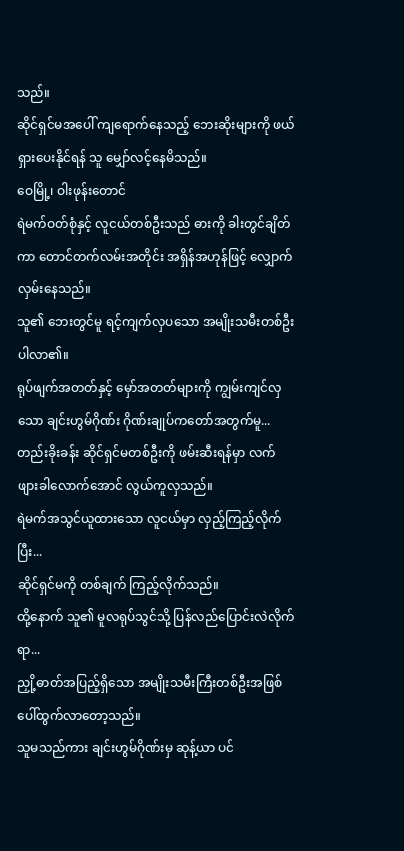သည်။
ဆိုင်ရှင်မအပေါ် ကျရောက်နေသည့် ဘေးဆိုးများကို ဖယ်ရှားပေးနိုင်ရန် သူ မျှော်လင့်နေမိသည်။
ဝေမြို့၊ ဝါးဖုန်းတောင်
ရဲမက်ဝတ်စုံနှင့် လူငယ်တစ်ဦးသည် ဓားကို ခါးတွင်ချိတ်ကာ တောင်တက်လမ်းအတိုင်း အရှိန်အဟုန်ဖြင့် လျှောက်လှမ်းနေသည်။
သူ၏ ဘေးတွင်မူ ရင့်ကျက်လှပသော အမျိုးသမီးတစ်ဦး ပါလာ၏။
ရုပ်ဖျက်အတတ်နှင့် မှော်အတတ်များကို ကျွမ်းကျင်လှသော ချင်းဟွမ်ဂိုဏ်း ဂိုဏ်းချုပ်ကတော်အတွက်မူ...
တည်းခိုးခန်း ဆိုင်ရှင်မတစ်ဦးကို ဖမ်းဆီးရန်မှာ လက်ဖျားခါလောက်အောင် လွယ်ကူလှသည်။
ရဲမက်အသွင်ယူထားသော လူငယ်မှာ လှည့်ကြည့်လိုက်ပြီး...
ဆိုင်ရှင်မကို တစ်ချက် ကြည့်လိုက်သည်။
ထို့နောက် သူ၏ မူလရုပ်သွင်သို့ ပြန်လည်ပြောင်းလဲလိုက်ရာ...
ညှို့ဓာတ်အပြည့်ရှိသော အမျိုးသမီးကြီးတစ်ဦးအဖြစ် ပေါ်ထွက်လာတော့သည်။
သူမသည်ကား ချင်းဟွမ်ဂိုဏ်းမှ ဆုန့်ယာ ပင်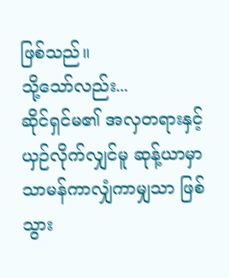ဖြစ်သည်။
သို့သော်လည်း...
ဆိုင်ရှင်မ၏ အလှတရားနှင့် ယှဉ်လိုက်လျှင်မူ ဆုန့်ယာမှာ သာမန်ကာလျှံကာမျှသာ ဖြစ်သွား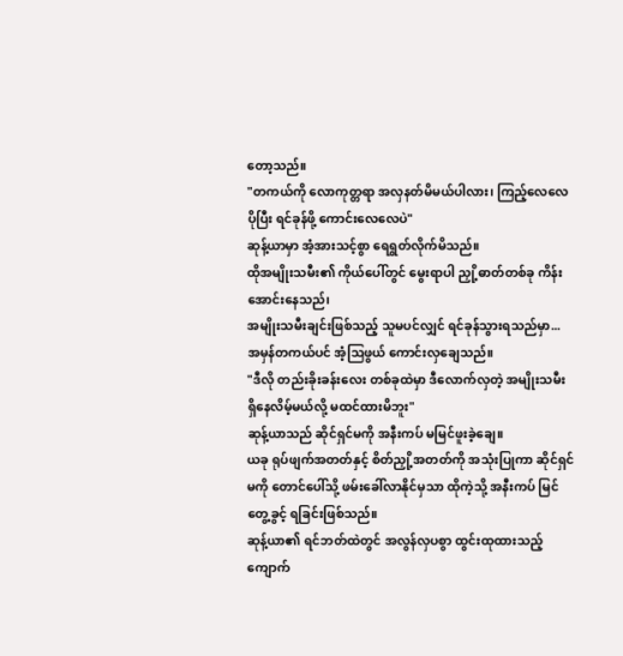တော့သည်။
"တကယ်ကို လောကုတ္တရာ အလှနတ်မိမယ်ပါလား၊ ကြည့်လေလေ ပိုပြီး ရင်ခုန်ဖို့ ကောင်းလေလေပဲ"
ဆုန့်ယာမှာ အံ့အားသင့်စွာ ရေရွတ်လိုက်မိသည်။
ထိုအမျိုးသမီး၏ ကိုယ်ပေါ်တွင် မွေးရာပါ ညှို့ဓာတ်တစ်ခု ကိန်းအောင်းနေသည်၊
အမျိုးသမီးချင်းဖြစ်သည့် သူမပင်လျှင် ရင်ခုန်သွားရသည်မှာ...
အမှန်တကယ်ပင် အံ့သြဖွယ် ကောင်းလှချေသည်။
"ဒီလို တည်းခိုးခန်းလေး တစ်ခုထဲမှာ ဒီလောက်လှတဲ့ အမျိုးသမီး ရှိနေလိမ့်မယ်လို့ မထင်ထားမိဘူး"
ဆုန့်ယာသည် ဆိုင်ရှင်မကို အနီးကပ် မမြင်ဖူးခဲ့ချေ။
ယခု ရုပ်ဖျက်အတတ်နှင့် စိတ်ညှို့အတတ်ကို အသုံးပြုကာ ဆိုင်ရှင်မကို တောင်ပေါ်သို့ ဖမ်းခေါ်လာနိုင်မှသာ ထိုကဲ့သို့ အနီးကပ် မြင်တွေ့ခွင့် ရခြင်းဖြစ်သည်။
ဆုန့်ယာ၏ ရင်ဘတ်ထဲတွင် အလွန်လှပစွာ ထွင်းထုထားသည့် ကျောက်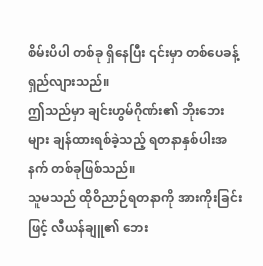စိမ်းပိပါ တစ်ခု ရှိနေပြီး ၎င်းမှာ တစ်ပေခန့် ရှည်လျားသည်။
ဤသည်မှာ ချင်းဟွမ်ဂိုဏ်း၏ ဘိုးဘေးများ ချန်ထားရစ်ခဲ့သည့် ရတနာနှစ်ပါးအနက် တစ်ခုဖြစ်သည်။
သူမသည် ထိုဝိညာဉ်ရတနာကို အားကိုးခြင်းဖြင့် လီယန်ချူ၏ ဘေး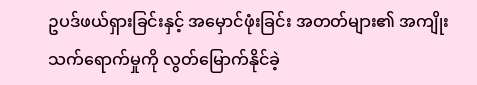ဥပဒ်ဖယ်ရှားခြင်းနှင့် အမှောင်ဖုံးခြင်း အတတ်များ၏ အကျိုးသက်ရောက်မှုကို လွတ်မြောက်နိုင်ခဲ့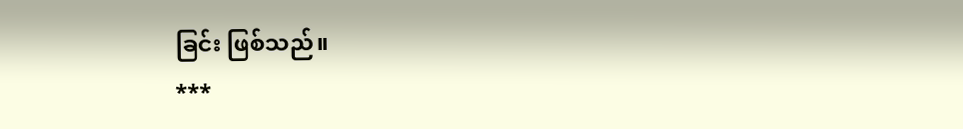ခြင်း ဖြစ်သည်။
***